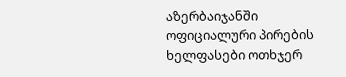აზერბაიჯანში ოფიციალური პირების ხელფასები ოთხჯერ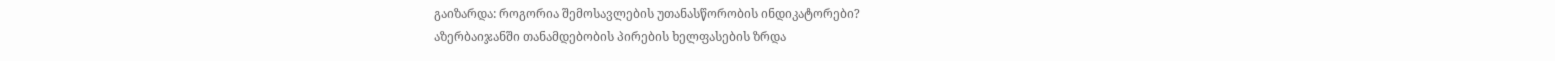გაიზარდა: როგორია შემოსავლების უთანასწორობის ინდიკატორები?
აზერბაიჯანში თანამდებობის პირების ხელფასების ზრდა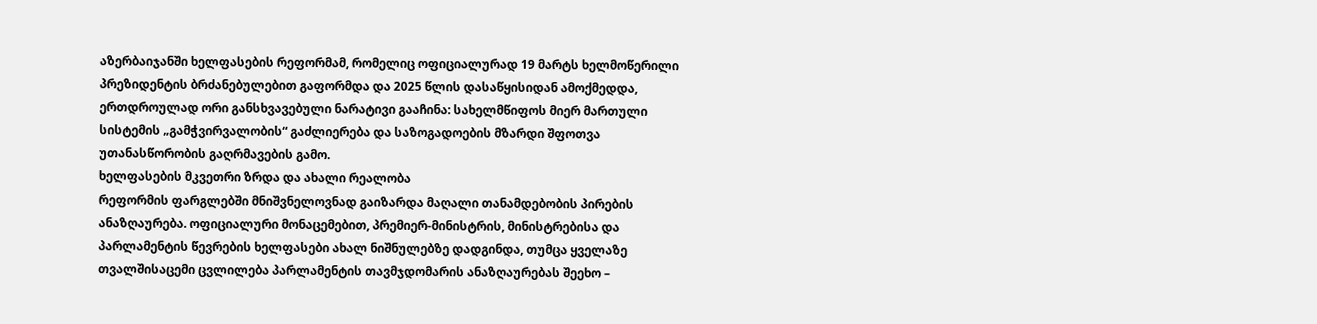აზერბაიჯანში ხელფასების რეფორმამ, რომელიც ოფიციალურად 19 მარტს ხელმოწერილი პრეზიდენტის ბრძანებულებით გაფორმდა და 2025 წლის დასაწყისიდან ამოქმედდა, ერთდროულად ორი განსხვავებული ნარატივი გააჩინა: სახელმწიფოს მიერ მართული სისტემის „გამჭვირვალობის“ გაძლიერება და საზოგადოების მზარდი შფოთვა უთანასწორობის გაღრმავების გამო.
ხელფასების მკვეთრი ზრდა და ახალი რეალობა
რეფორმის ფარგლებში მნიშვნელოვნად გაიზარდა მაღალი თანამდებობის პირების ანაზღაურება. ოფიციალური მონაცემებით, პრემიერ-მინისტრის, მინისტრებისა და პარლამენტის წევრების ხელფასები ახალ ნიშნულებზე დადგინდა, თუმცა ყველაზე თვალშისაცემი ცვლილება პარლამენტის თავმჯდომარის ანაზღაურებას შეეხო –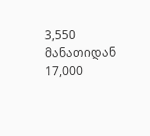3,550 მანათიდან 17,000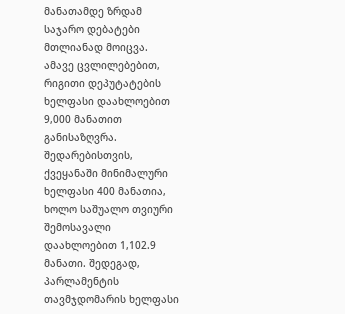მანათამდე ზრდამ საჯარო დებატები მთლიანად მოიცვა.
ამავე ცვლილებებით, რიგითი დეპუტატების ხელფასი დაახლოებით 9,000 მანათით განისაზღვრა. შედარებისთვის, ქვეყანაში მინიმალური ხელფასი 400 მანათია, ხოლო საშუალო თვიური შემოსავალი დაახლოებით 1,102.9 მანათი. შედეგად, პარლამენტის თავმჯდომარის ხელფასი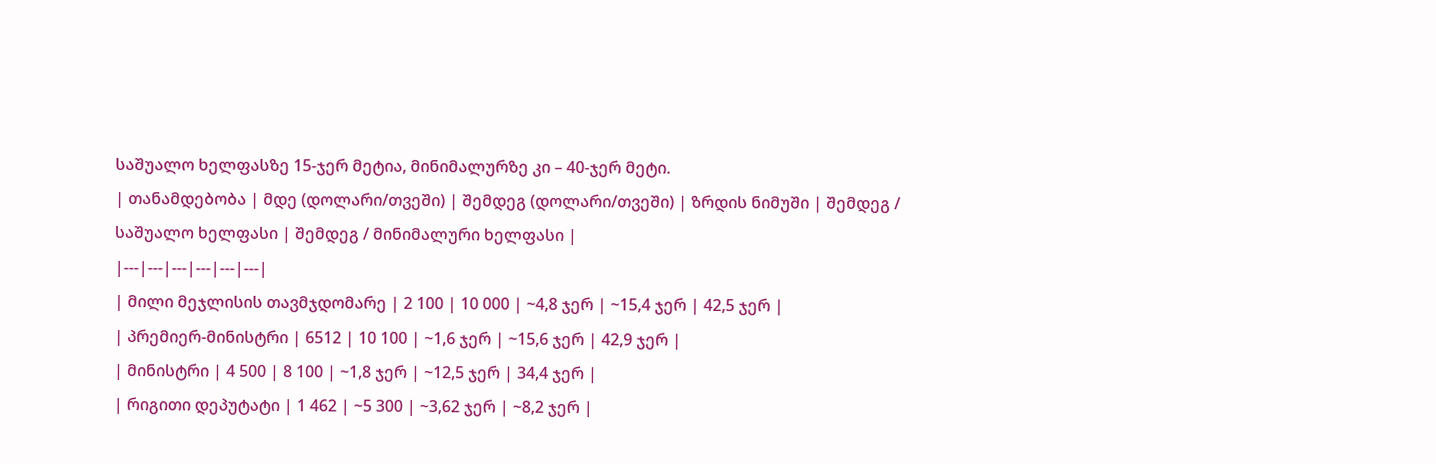საშუალო ხელფასზე 15-ჯერ მეტია, მინიმალურზე კი – 40-ჯერ მეტი.
| თანამდებობა | მდე (დოლარი/თვეში) | შემდეგ (დოლარი/თვეში) | ზრდის ნიმუში | შემდეგ / საშუალო ხელფასი | შემდეგ / მინიმალური ხელფასი |
|---|---|---|---|---|---|
| მილი მეჯლისის თავმჯდომარე | 2 100 | 10 000 | ~4,8 ჯერ | ~15,4 ჯერ | 42,5 ჯერ |
| პრემიერ-მინისტრი | 6512 | 10 100 | ~1,6 ჯერ | ~15,6 ჯერ | 42,9 ჯერ |
| მინისტრი | 4 500 | 8 100 | ~1,8 ჯერ | ~12,5 ჯერ | 34,4 ჯერ |
| რიგითი დეპუტატი | 1 462 | ~5 300 | ~3,62 ჯერ | ~8,2 ჯერ |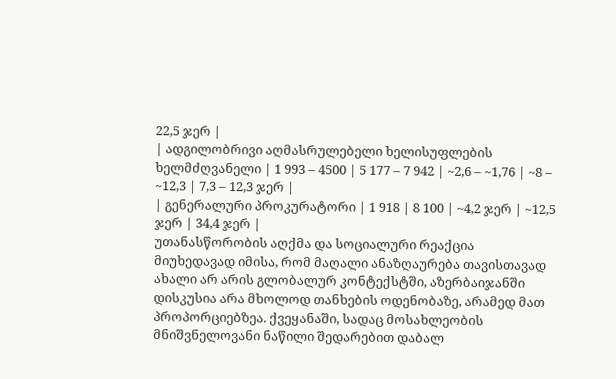22,5 ჯერ |
| ადგილობრივი აღმასრულებელი ხელისუფლების ხელმძღვანელი | 1 993 – 4500 | 5 177 – 7 942 | ~2,6 – ~1,76 | ~8 – ~12,3 | 7,3 – 12,3 ჯერ |
| გენერალური პროკურატორი | 1 918 | 8 100 | ~4,2 ჯერ | ~12,5 ჯერ | 34,4 ჯერ |
უთანასწორობის აღქმა და სოციალური რეაქცია
მიუხედავად იმისა, რომ მაღალი ანაზღაურება თავისთავად ახალი არ არის გლობალურ კონტექსტში, აზერბაიჯანში დისკუსია არა მხოლოდ თანხების ოდენობაზე, არამედ მათ პროპორციებზეა. ქვეყანაში, სადაც მოსახლეობის მნიშვნელოვანი ნაწილი შედარებით დაბალ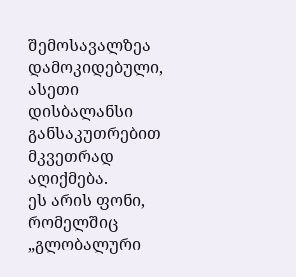შემოსავალზეა დამოკიდებული, ასეთი დისბალანსი განსაკუთრებით მკვეთრად აღიქმება.
ეს არის ფონი, რომელშიც „გლობალური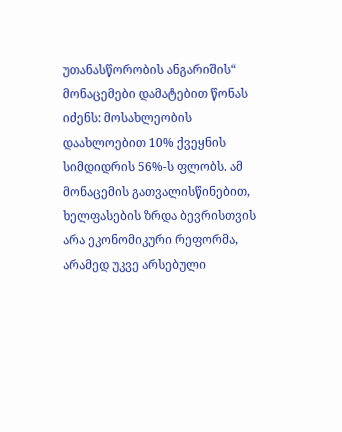უთანასწორობის ანგარიშის“ მონაცემები დამატებით წონას იძენს: მოსახლეობის დაახლოებით 10% ქვეყნის სიმდიდრის 56%-ს ფლობს. ამ მონაცემის გათვალისწინებით, ხელფასების ზრდა ბევრისთვის არა ეკონომიკური რეფორმა, არამედ უკვე არსებული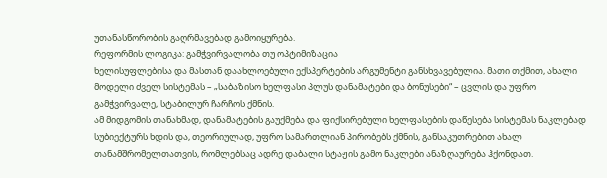უთანასწორობის გაღრმავებად გამოიყურება.
რეფორმის ლოგიკა: გამჭვირვალობა თუ ოპტიმიზაცია
ხელისუფლებისა და მასთან დაახლოებული ექსპერტების არგუმენტი განსხვავებულია. მათი თქმით, ახალი მოდელი ძველ სისტემას – „საბაზისო ხელფასი პლუს დანამატები და ბონუსები“ – ცვლის და უფრო გამჭვირვალე, სტაბილურ ჩარჩოს ქმნის.
ამ მიდგომის თანახმად, დანამატების გაუქმება და ფიქსირებული ხელფასების დაწესება სისტემას ნაკლებად სუბიექტურს ხდის და, თეორიულად, უფრო სამართლიან პირობებს ქმნის, განსაკუთრებით ახალ თანამშრომელთათვის, რომლებსაც ადრე დაბალი სტაჟის გამო ნაკლები ანაზღაურება ჰქონდათ.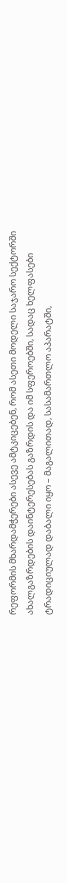რეფორმის მხარდამჭერები ასევე ამტკიცებენ, რომ ასეთი მოდელი საჯარო სექტორში ახალგაზრდების დაინტერესებას გაზრდის და იმ სფეროებში, სადაც ხელფასები ტრადიციულად დაბალი იყო – მაგალითად, სასამართლო აპარატში,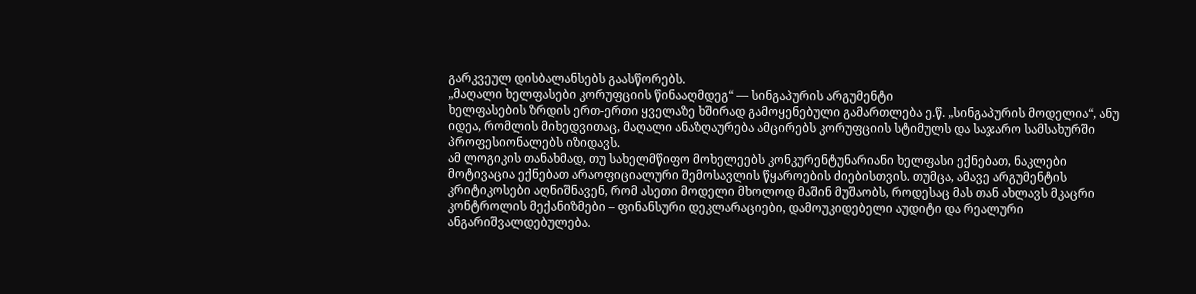გარკვეულ დისბალანსებს გაასწორებს.
„მაღალი ხელფასები კორუფციის წინააღმდეგ“ — სინგაპურის არგუმენტი
ხელფასების ზრდის ერთ-ერთი ყველაზე ხშირად გამოყენებული გამართლება ე.წ. „სინგაპურის მოდელია“, ანუ იდეა, რომლის მიხედვითაც, მაღალი ანაზღაურება ამცირებს კორუფციის სტიმულს და საჯარო სამსახურში პროფესიონალებს იზიდავს.
ამ ლოგიკის თანახმად, თუ სახელმწიფო მოხელეებს კონკურენტუნარიანი ხელფასი ექნებათ, ნაკლები მოტივაცია ექნებათ არაოფიციალური შემოსავლის წყაროების ძიებისთვის. თუმცა, ამავე არგუმენტის კრიტიკოსები აღნიშნავენ, რომ ასეთი მოდელი მხოლოდ მაშინ მუშაობს, როდესაც მას თან ახლავს მკაცრი კონტროლის მექანიზმები – ფინანსური დეკლარაციები, დამოუკიდებელი აუდიტი და რეალური ანგარიშვალდებულება.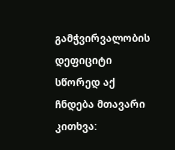გამჭვირვალობის დეფიციტი
სწორედ აქ ჩნდება მთავარი კითხვა: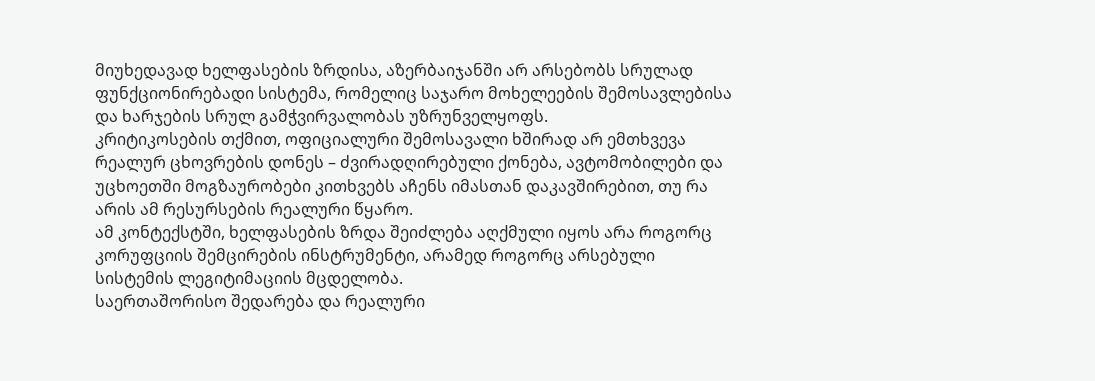მიუხედავად ხელფასების ზრდისა, აზერბაიჯანში არ არსებობს სრულად ფუნქციონირებადი სისტემა, რომელიც საჯარო მოხელეების შემოსავლებისა და ხარჯების სრულ გამჭვირვალობას უზრუნველყოფს.
კრიტიკოსების თქმით, ოფიციალური შემოსავალი ხშირად არ ემთხვევა რეალურ ცხოვრების დონეს – ძვირადღირებული ქონება, ავტომობილები და უცხოეთში მოგზაურობები კითხვებს აჩენს იმასთან დაკავშირებით, თუ რა არის ამ რესურსების რეალური წყარო.
ამ კონტექსტში, ხელფასების ზრდა შეიძლება აღქმული იყოს არა როგორც კორუფციის შემცირების ინსტრუმენტი, არამედ როგორც არსებული სისტემის ლეგიტიმაციის მცდელობა.
საერთაშორისო შედარება და რეალური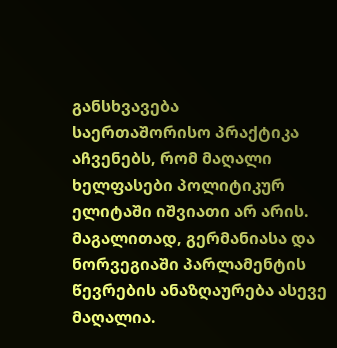განსხვავება
საერთაშორისო პრაქტიკა აჩვენებს, რომ მაღალი ხელფასები პოლიტიკურ ელიტაში იშვიათი არ არის. მაგალითად, გერმანიასა და ნორვეგიაში პარლამენტის წევრების ანაზღაურება ასევე მაღალია.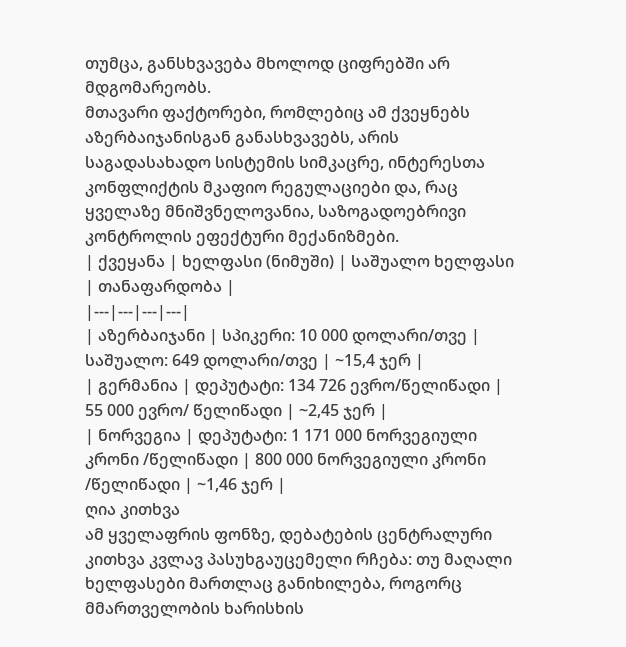თუმცა, განსხვავება მხოლოდ ციფრებში არ მდგომარეობს.
მთავარი ფაქტორები, რომლებიც ამ ქვეყნებს აზერბაიჯანისგან განასხვავებს, არის საგადასახადო სისტემის სიმკაცრე, ინტერესთა კონფლიქტის მკაფიო რეგულაციები და, რაც ყველაზე მნიშვნელოვანია, საზოგადოებრივი კონტროლის ეფექტური მექანიზმები.
| ქვეყანა | ხელფასი (ნიმუში) | საშუალო ხელფასი | თანაფარდობა |
|---|---|---|---|
| აზერბაიჯანი | სპიკერი: 10 000 დოლარი/თვე | საშუალო: 649 დოლარი/თვე | ~15,4 ჯერ |
| გერმანია | დეპუტატი: 134 726 ევრო/წელიწადი | 55 000 ევრო/ წელიწადი | ~2,45 ჯერ |
| ნორვეგია | დეპუტატი: 1 171 000 ნორვეგიული კრონი /წელიწადი | 800 000 ნორვეგიული კრონი /წელიწადი | ~1,46 ჯერ |
ღია კითხვა
ამ ყველაფრის ფონზე, დებატების ცენტრალური კითხვა კვლავ პასუხგაუცემელი რჩება: თუ მაღალი ხელფასები მართლაც განიხილება, როგორც მმართველობის ხარისხის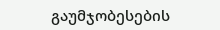გაუმჯობესების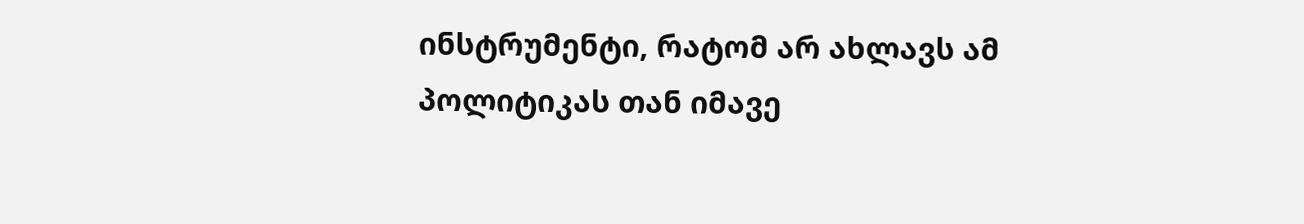ინსტრუმენტი, რატომ არ ახლავს ამ პოლიტიკას თან იმავე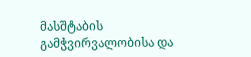მასშტაბის გამჭვირვალობისა და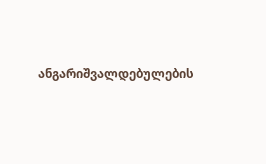ანგარიშვალდებულების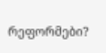რეფორმები?